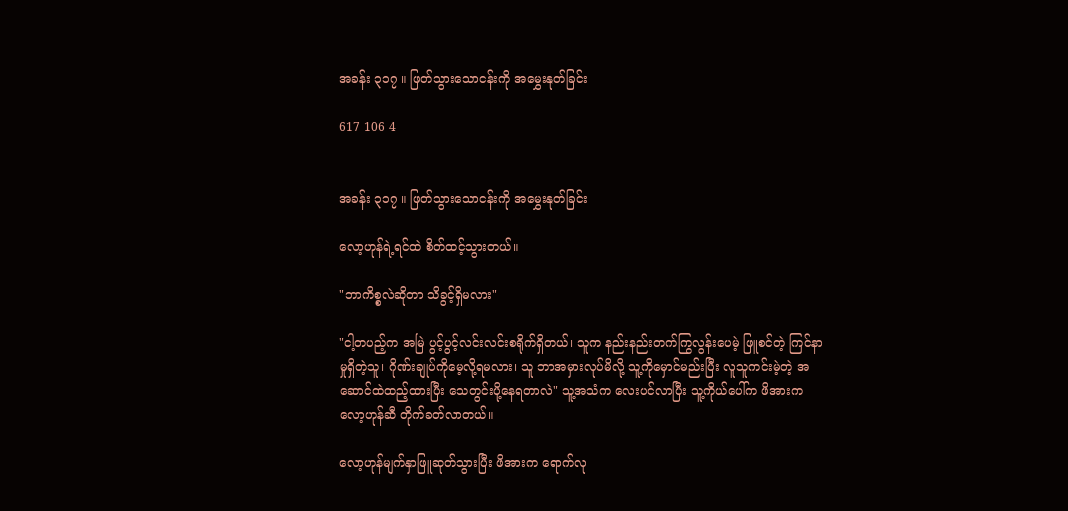အခန်း ၃၁၇ ။ ဖြတ်သွားသောငန်းကို အမွှေးနုတ်ခြင်း

617 106 4


အခန်း ၃၁၇ ။ ဖြတ်သွားသောငန်းကို အမွှေးနုတ်ခြင်း

လော့ဟုန်ရဲ့ရင်ထဲ စိတ်ထင့်သွားတယ်။

"ဘာကိစ္စလဲဆိုတာ သိခွင့်ရှိမလား"

"ငါ့တပည့်က အမြဲ ပွင့်ပွင့်လင်းလင်းစရိုက်ရှိတယ်၊ သူက နည်းနည်းတက်ကြွလွန်းပေမဲ့ ဖြူစင်တဲ့ ကြင်နာမှုရှိတဲ့သူ၊ ဂိုဏ်းချုပ်ကိုမေ့လို့ရမလား၊ သူ ဘာအမှားလုပ်မိလို့ သူ့ကိုမှောင်မည်းပြီး လူသူကင်းမဲ့တဲ့ အဆောင်ထဲထည့်ထားပြီး သေတွင်းပို့နေရတာလဲ" သူ့အသံက လေးပင်လာပြီး သူ့ကိုယ်ပေါ်က ဖိအားက လော့ဟုန်ဆီ တိုက်ခတ်လာတယ်။

လော့ဟုန်မျက်နှာဖြူဆုတ်သွားပြီး ဖိအားက ရောက်လု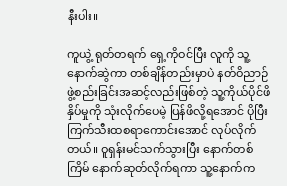နီးပါး။

ကူယွဲ့ ရုတ်တရက် ရှေ့ကိုဝင်ပြီး လူကို သူ့နောက်ဆွဲကာ တစ်ချိန်တည်းမှာပဲ နတ်ဝိညာဉ်ဖွဲ့စည်းခြင်းအဆင့်လည်းဖြစ်တဲ့ သူ့ကိုယ်ပိုင်ဖိနှိပ်မှုကို သုံးလိုက်ပေမဲ့ ပြန်ဖိလို့ရအောင် ပိုပြီးကြက်သီးထစရာကောင်းအောင် လုပ်လိုက်တယ်။ ဝူရှန်းမင်သက်သွားပြီး နောက်တစ်ကြိမ် နောက်ဆုတ်လိုက်ရကာ သူ့နောက်က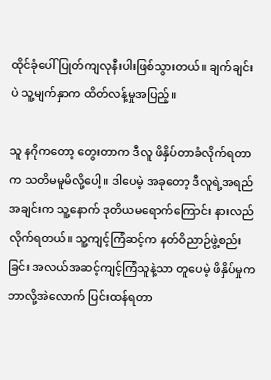ထိုင်ခုံပေါ် ပြုတ်ကျလုနီးပါးဖြစ်သွားတယ်။ ချက်ချင်းပဲ သူ့မျက်နှာက ထိတ်လန့်မှုအပြည့်။

သူ နဂိုကတော့ တွေးတာက ဒီလူ ဖိနှိပ်တာခံလိုက်ရတာက သတိမမူမိလို့ပေါ့။ ဒါပေမဲ့ အခုတော့ ဒီလူရဲ့အရည်အချင်းက သူ့နောက် ဒုတိယမရောက်ကြောင်း နားလည်လိုက်ရတယ်။ သူ့ကျင့်ကြံဆင့်က နတ်ဝိညာဉ်ဖွဲ့စည်းခြင်း အလယ်အဆင့်ကျင့်ကြံသူနဲ့သာ တူပေမဲ့ ဖိနှိပ်မှုက ဘာလို့အဲလောက် ပြင်းထန်ရတာ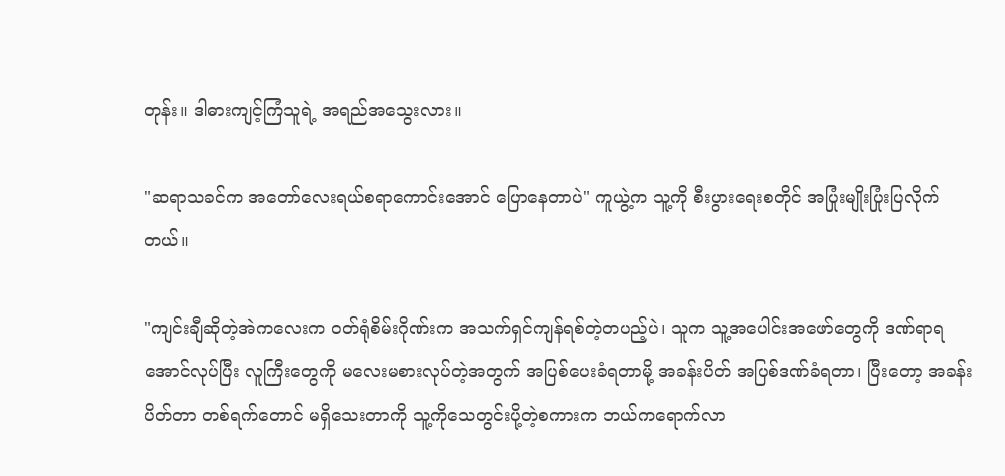တုန်း။ ဒါဓားကျင့်ကြံသူရဲ့ အရည်အသွေးလား။

"ဆရာသခင်က အတော်လေးရယ်စရာကောင်းအောင် ပြောနေတာပဲ" ကူယွဲ့က သူ့ကို စီးပွားရေးစတိုင် အပြုံးမျိုးပြုံးပြလိုက်တယ်။

"ကျင်းချီဆိုတဲ့အဲကလေးက ဝတ်ရုံစိမ်းဂိုဏ်းက အသက်ရှင်ကျန်ရစ်တဲ့တပည့်ပဲ၊ သူက သူ့အပေါင်းအဖော်တွေကို ဒဏ်ရာရအောင်လုပ်ပြီး လူကြီးတွေကို မလေးမစားလုပ်တဲ့အတွက် အပြစ်ပေးခံရတာမို့ အခန်းပိတ် အပြစ်ဒဏ်ခံရတာ၊ ပြီးတော့ အခန်းပိတ်တာ တစ်ရက်တောင် မရှိသေးတာကို သူ့ကိုသေတွင်းပို့တဲ့စကားက ဘယ်ကရောက်လာ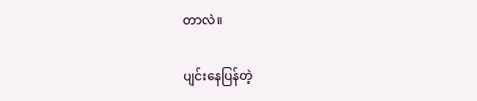တာလဲ။

ပျင်းနေပြန်တဲ့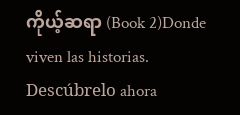ကိုယ့်ဆရာ (Book 2)Donde viven las historias. Descúbrelo ahora